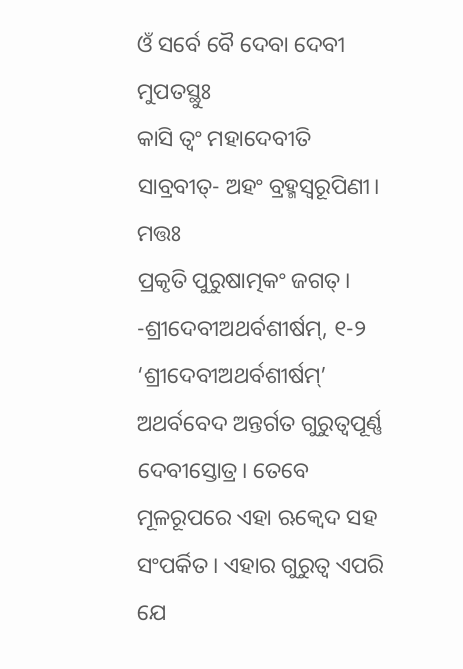ଓଁ ସର୍ବେ ବୈ ଦେବା ଦେବୀ ମୁପତସ୍ଥୁଃ
କାସି ତ୍ୱଂ ମହାଦେବୀତି
ସାବ୍ରବୀତ୍- ଅହଂ ବ୍ରହ୍ମସ୍ୱରୂପିଣୀ। ମତ୍ତଃ
ପ୍ରକୃତି ପୁରୁଷାତ୍ମକଂ ଜଗତ୍।
-ଶ୍ରୀଦେବୀଅଥର୍ବଶୀର୍ଷମ୍, ୧-୨
‘ଶ୍ରୀଦେବୀଅଥର୍ବଶୀର୍ଷମ୍’ ଅଥର୍ବବେଦ ଅନ୍ତର୍ଗତ ଗୁରୁତ୍ୱପୂର୍ଣ୍ଣ ଦେବୀସ୍ତୋତ୍ର। ତେବେ ମୂଳରୂପରେ ଏହା ଋକ୍ବେଦ ସହ ସଂପର୍କିତ। ଏହାର ଗୁରୁତ୍ୱ ଏପରି ଯେ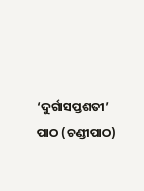‘ଦୁର୍ଗାସପ୍ତଶତୀ’ ପାଠ (ଚଣ୍ଡୀପାଠ)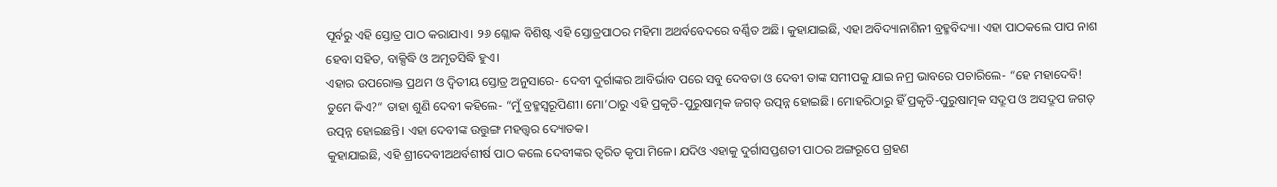ପୂର୍ବରୁ ଏହି ସ୍ତୋତ୍ର ପାଠ କରାଯାଏ। ୨୬ ଶ୍ଳୋକ ବିଶିଷ୍ଟ ଏହି ସ୍ତୋତ୍ରପାଠର ମହିମା ଅଥର୍ବବେଦରେ ବର୍ଣ୍ଣିତ ଅଛି। କୁହାଯାଇଛି, ଏହା ଅବିଦ୍ୟାନାଶିନୀ ବ୍ରହ୍ମବିଦ୍ୟା। ଏହା ପାଠକଲେ ପାପ ନାଶ ହେବା ସହିତ, ବାକ୍ସିଦ୍ଧି ଓ ଅମୃତସିଦ୍ଧି ହୁଏ।
ଏହାର ଉପରୋକ୍ତ ପ୍ରଥମ ଓ ଦ୍ୱିତୀୟ ସ୍ତୋତ୍ର ଅନୁସାରେ- ଦେବୀ ଦୁର୍ଗାଙ୍କର ଆବିର୍ଭାବ ପରେ ସବୁ ଦେବତା ଓ ଦେବୀ ତାଙ୍କ ସମୀପକୁ ଯାଇ ନମ୍ର ଭାବରେ ପଚାରିଲେ- “ହେ ମହାଦେବି! ତୁମେ କିଏ?” ତାହା ଶୁଣି ଦେବୀ କହିଲେ- “ମୁଁ ବ୍ରହ୍ମସ୍ୱରୂପିଣୀ। ମୋ’ଠାରୁ ଏହି ପ୍ରକୃତି-ପୁରୁଷାତ୍ମକ ଜଗତ୍ ଉତ୍ପନ୍ନ ହୋଇଛି। ମୋହରିଠାରୁ ହିଁ ପ୍ରକୃତି-ପୁରୁଷାତ୍ମକ ସଦ୍ରୂପ ଓ ଅସଦ୍ରୂପ ଜଗତ୍ ଉତ୍ପନ୍ନ ହୋଇଛନ୍ତି। ଏହା ଦେବୀଙ୍କ ଉତ୍ତୁଙ୍ଗ ମହତ୍ତ୍ୱର ଦ୍ୟୋତକ।
କୁହାଯାଇଛି, ଏହି ଶ୍ରୀଦେବୀଅଥର୍ବଶୀର୍ଷ ପାଠ କଲେ ଦେବୀଙ୍କର ତ୍ୱରିତ କୃପା ମିଳେ। ଯଦିଓ ଏହାକୁ ଦୁର୍ଗାସପ୍ତଶତୀ ପାଠର ଅଙ୍ଗରୂପେ ଗ୍ରହଣ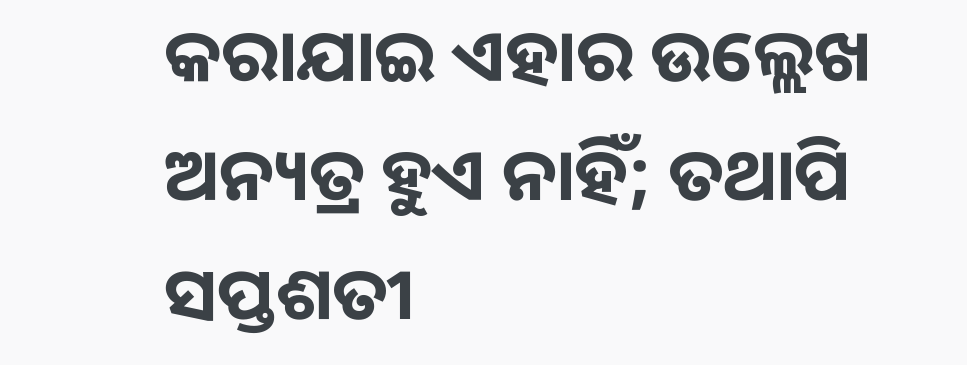କରାଯାଇ ଏହାର ଉଲ୍ଲେଖ ଅନ୍ୟତ୍ର ହୁଏ ନାହିଁ; ତଥାପି ସପ୍ତଶତୀ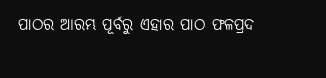ପାଠର ଆରମ୍ଭ ପୂର୍ବରୁ ଏହାର ପାଠ ଫଳପ୍ରଦ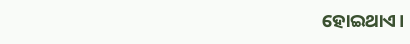ହୋଇଥାଏ।